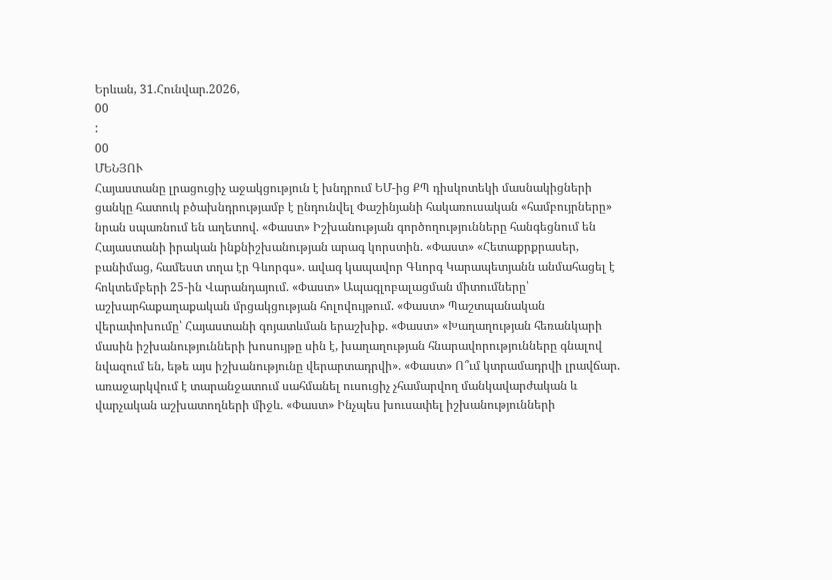Երևան, 31.Հունվար.2026,
00
:
00
ՄԵՆՅՈՒ
Հայաստանը լրացուցիչ աջակցություն է խնդրում ԵՄ-ից ՔՊ դիսկոտեկի մասնակիցների ցանկը հատուկ բծախնդրությամբ է ընդունվել Փաշինյանի հակառուսական «համբույրները» նրան սպառնում են աղետով. «Փաստ» Իշխանության գործողությունները հանգեցնում են Հայաստանի իրական ինքնիշխանության արագ կորստին. «Փաստ» «Հետաքրքրասեր, բանիմաց, համեստ տղա էր Գևորգս». ավագ կապավոր Գևորգ Կարապետյանն անմահացել է հոկտեմբերի 25-ին Վարանդայում. «Փաստ» Ապագլոբալացման միտումները՝ աշխարհաքաղաքական մրցակցության հոլովույթում. «Փաստ» Պաշտպանական վերափոխումը՝ Հայաստանի գոյատևման երաշխիք. «Փաստ» «Խաղաղության հեռանկարի մասին իշխանությունների խոսույթը սին է, խաղաղության հնարավորությունները գնալով նվազում են, եթե այս իշխանությունը վերարտադրվի». «Փաստ» Ո՞ւմ կտրամադրվի լրավճար. առաջարկվում է տարանջատում սահմանել ուսուցիչ չհամարվող մանկավարժական և վարչական աշխատողների միջև. «Փաստ» Ինչպես խուսափել իշխանությունների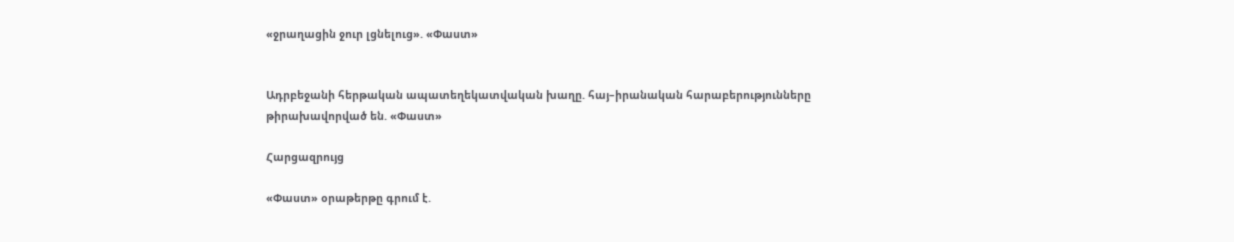«ջրաղացին ջուր լցնելուց». «Փաստ»


Ադրբեջանի հերթական ապատեղեկատվական խաղը. հայ–իրանական հարաբերությունները թիրախավորված են. «Փաստ»

Հարցազրույց

«Փաստ» օրաթերթը գրում է.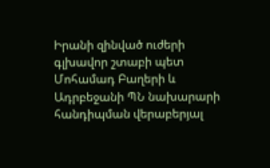Իրանի զինված ուժերի գլխավոր շտաբի պետ Մոհամադ Բաղերի և Ադրբեջանի ՊՆ նախարարի հանդիպման վերաբերյալ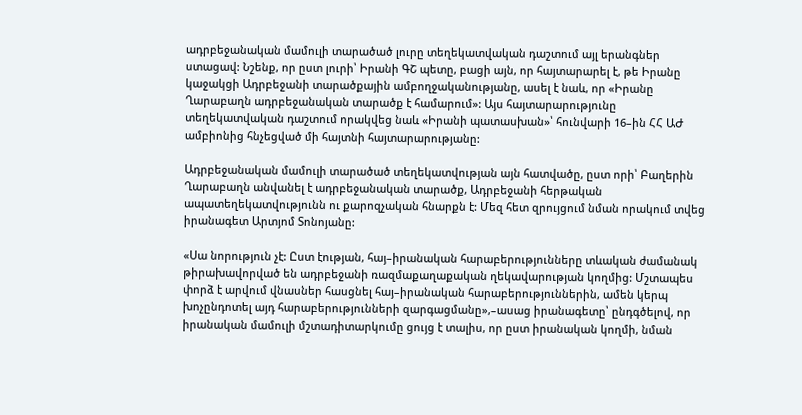ադրբեջանական մամուլի տարածած լուրը տեղեկատվական դաշտում այլ երանգներ ստացավ: Նշենք, որ ըստ լուրի՝ Իրանի ԳՇ պետը, բացի այն, որ հայտարարել է, թե Իրանը կաջակցի Ադրբեջանի տարածքային ամբողջականությանը, ասել է նաև, որ «Իրանը Ղարաբաղն ադրբեջանական տարածք է համարում»: Այս հայտարարությունը տեղեկատվական դաշտում որակվեց նաև «Իրանի պատասխան»՝ հունվարի 16–ին ՀՀ ԱԺ ամբիոնից հնչեցված մի հայտնի հայտարարությանը:

Ադրբեջանական մամուլի տարածած տեղեկատվության այն հատվածը, ըստ որի՝ Բաղերին Ղարաբաղն անվանել է ադրբեջանական տարածք, Ադրբեջանի հերթական ապատեղեկատվությունն ու քարոզչական հնարքն է: Մեզ հետ զրույցում նման որակում տվեց իրանագետ Արտյոմ Տոնոյանը:

«Սա նորություն չէ: Ըստ էության, հայ–իրանական հարաբերությունները տևական ժամանակ թիրախավորված են ադրբեջանի ռազմաքաղաքական ղեկավարության կողմից: Մշտապես փորձ է արվում վնասներ հասցնել հայ–իրանական հարաբերություններին, ամեն կերպ խոչընդոտել այդ հարաբերությունների զարգացմանը»,–ասաց իրանագետը՝ ընդգծելով, որ իրանական մամուլի մշտադիտարկումը ցույց է տալիս, որ ըստ իրանական կողմի, նման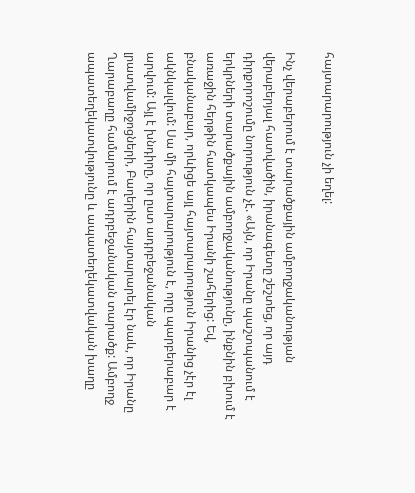հայտարարություն չի եղել:

Ինչ վերաբերում է տարածքային ամբողջականության վերաբերյալ հատվածին, իրանագետը շեշտեց, որ այդ դիրքորոշումը նորություն չէ. «Այն, որ Իրանը պաշտպանում է երկրների տարածքային ամբողջականությունը, ինքնին բխում է առաջին հերթին հատկապես Իրանի շահերից: Եվ, բնականաբար, որևիցե այլ հայտարարություն Իրանից չէր էլ ակնկալվում: Սա մի հայտարարություն է, որը պարբերաբար է արվում: Այլ է խնդիրը, որ ըստ ադրբեջանական լրատվամիջոցների, Բաղերին հայտարարել էր նաև, որ Իրանը Ղարաբաղը համարում է ադրբեջանական տարածք: Ամբողջ ապատեղեկատվությունը և ապատեղեկատվական խաղը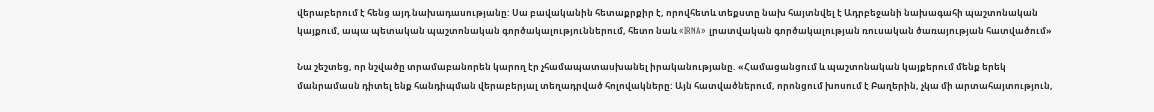վերաբերում է հենց այդ նախադասությանը: Սա բավականին հետաքրքիր է, որովհետև տեքստը նախ հայտնվել է Ադրբեջանի նախագահի պաշտոնական կայքում, ապա պետական պաշտոնական գործակալություններում, հետո նաև «IRNA» լրատվական գործակալության ռուսական ծառայության հատվածում»

Նա շեշտեց, որ նշվածը տրամաբանորեն կարող էր չհամապատասխանել իրականությանը. «Համացանցում և պաշտոնական կայքերում մենք երեկ մանրամասն դիտել ենք հանդիպման վերաբերյալ տեղադրված հոլովակները: Այն հատվածներում, որոնցում խոսում է Բաղերին, չկա մի արտահայտություն,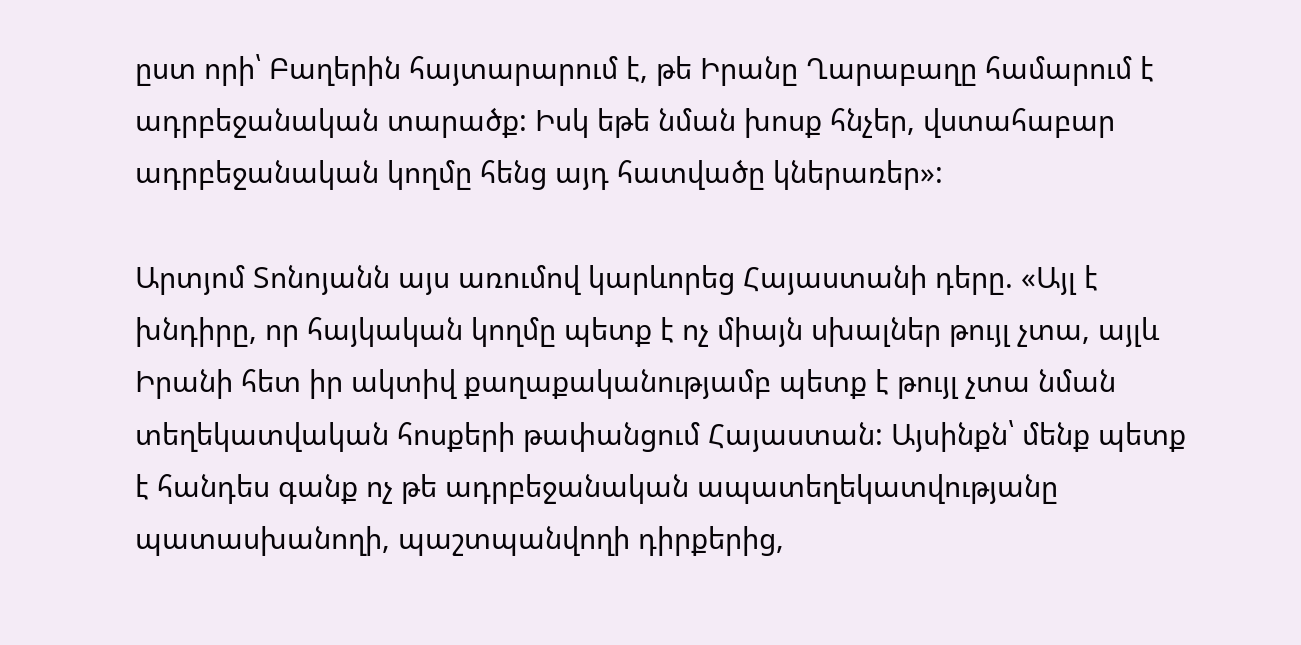ըստ որի՝ Բաղերին հայտարարում է, թե Իրանը Ղարաբաղը համարում է ադրբեջանական տարածք: Իսկ եթե նման խոսք հնչեր, վստահաբար ադրբեջանական կողմը հենց այդ հատվածը կներառեր»:

Արտյոմ Տոնոյանն այս առումով կարևորեց Հայաստանի դերը. «Այլ է խնդիրը, որ հայկական կողմը պետք է ոչ միայն սխալներ թույլ չտա, այլև Իրանի հետ իր ակտիվ քաղաքականությամբ պետք է թույլ չտա նման տեղեկատվական հոսքերի թափանցում Հայաստան: Այսինքն՝ մենք պետք է հանդես գանք ոչ թե ադրբեջանական ապատեղեկատվությանը պատասխանողի, պաշտպանվողի դիրքերից,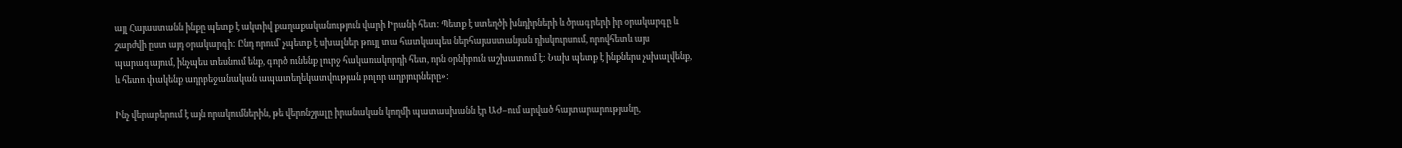այլ Հայաստանն ինքը պետք է ակտիվ քաղաքականություն վարի Իրանի հետ: Պետք է ստեղծի խնդիրների և ծրագրերի իր օրակարգը և շարժվի ըստ այդ օրակարգի: Ընդ որում՝ չպետք է սխալներ թույլ տա հատկապես ներհայաստանյան դիսկուրսում, որովհետև այս պարագայում, ինչպես տեսնում ենք, գործ ունենք լուրջ հակառակորդի հետ, որն օրնիբուն աշխատում է: Նախ պետք է ինքներս չսխալվենք, և հետո փակենք ադրբեջանական ապատեղեկատվության բոլոր աղբյուրները»:

Ինչ վերաբերում է այն որակումներին, թե վերոնշյալը իրանական կողմի պատասխանն էր ԱԺ–ում արված հայտարարությանը,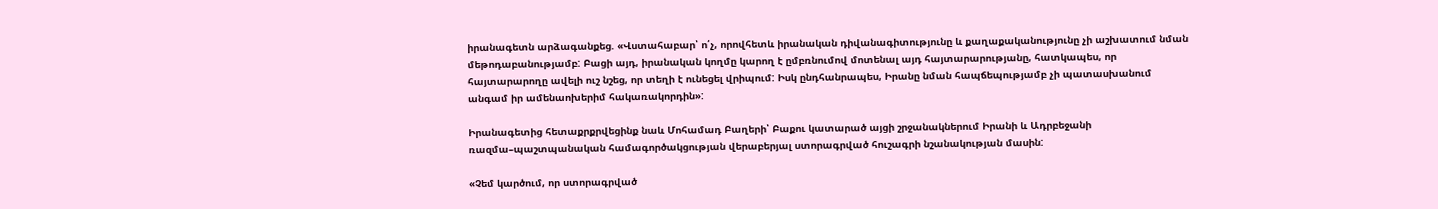իրանագետն արձագանքեց. «Վստահաբար՝ ո՛չ, որովհետև իրանական դիվանագիտությունը և քաղաքականությունը չի աշխատում նման մեթոդաբանությամբ: Բացի այդ, իրանական կողմը կարող է ըմբռնումով մոտենալ այդ հայտարարությանը, հատկապես, որ հայտարարողը ավելի ուշ նշեց, որ տեղի է ունեցել վրիպում: Իսկ ընդհանրապես, Իրանը նման հապճեպությամբ չի պատասխանում անգամ իր ամենաոխերիմ հակառակորդին»:

Իրանագետից հետաքրքրվեցինք նաև Մոհամադ Բաղերի՝ Բաքու կատարած այցի շրջանակներում Իրանի և Ադրբեջանի ռազմա–պաշտպանական համագործակցության վերաբերյալ ստորագրված հուշագրի նշանակության մասին:

«Չեմ կարծում, որ ստորագրված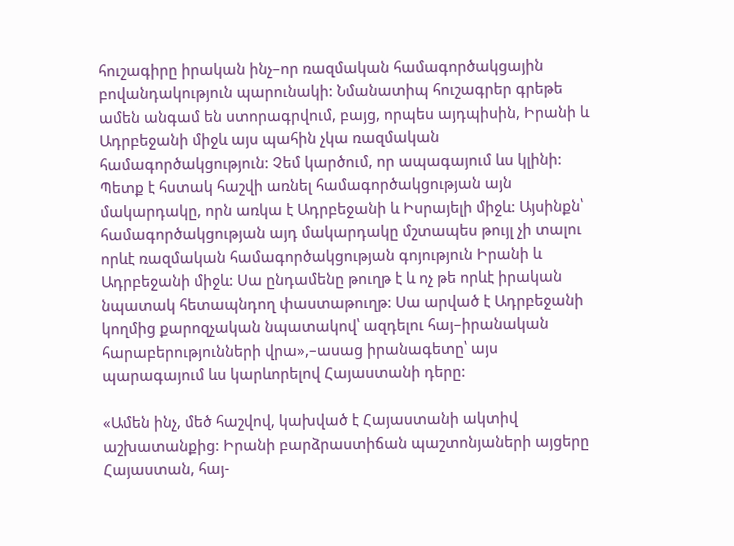հուշագիրը իրական ինչ–որ ռազմական համագործակցային բովանդակություն պարունակի: Նմանատիպ հուշագրեր գրեթե ամեն անգամ են ստորագրվում, բայց, որպես այդպիսին, Իրանի և Ադրբեջանի միջև այս պահին չկա ռազմական համագործակցություն: Չեմ կարծում, որ ապագայում ևս կլինի: Պետք է հստակ հաշվի առնել համագործակցության այն մակարդակը, որն առկա է Ադրբեջանի և Իսրայելի միջև: Այսինքն՝ համագործակցության այդ մակարդակը մշտապես թույլ չի տալու որևէ ռազմական համագործակցության գոյություն Իրանի և Ադրբեջանի միջև: Սա ընդամենը թուղթ է և ոչ թե որևէ իրական նպատակ հետապնդող փաստաթուղթ: Սա արված է Ադրբեջանի կողմից քարոզչական նպատակով՝ ազդելու հայ–իրանական հարաբերությունների վրա»,–ասաց իրանագետը՝ այս պարագայում ևս կարևորելով Հայաստանի դերը:

«Ամեն ինչ, մեծ հաշվով, կախված է Հայաստանի ակտիվ աշխատանքից: Իրանի բարձրաստիճան պաշտոնյաների այցերը Հայաստան, հայ-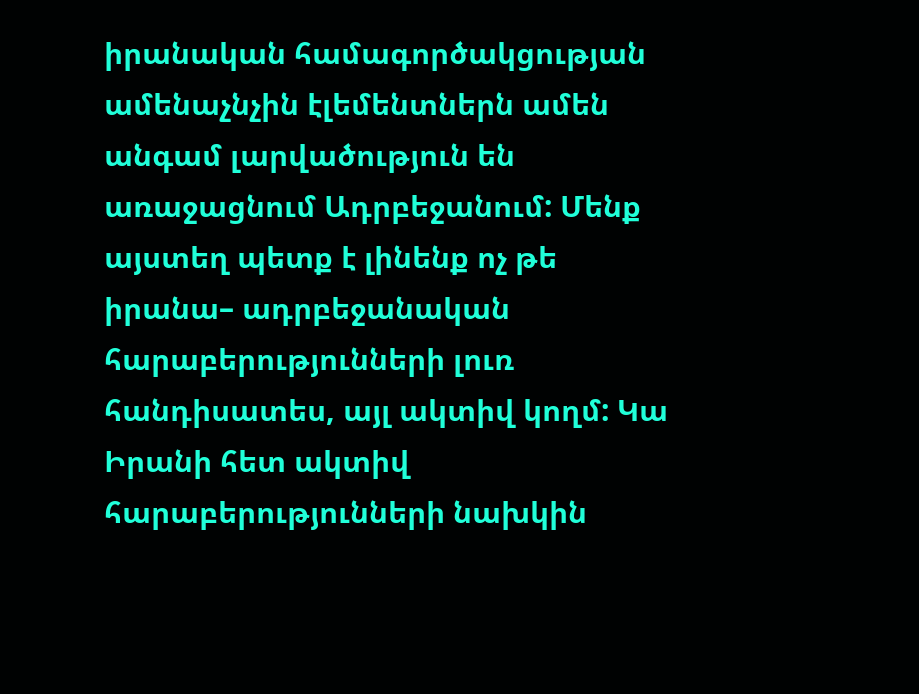իրանական համագործակցության ամենաչնչին էլեմենտներն ամեն անգամ լարվածություն են առաջացնում Ադրբեջանում: Մենք այստեղ պետք է լինենք ոչ թե իրանա– ադրբեջանական հարաբերությունների լուռ հանդիսատես, այլ ակտիվ կողմ: Կա Իրանի հետ ակտիվ հարաբերությունների նախկին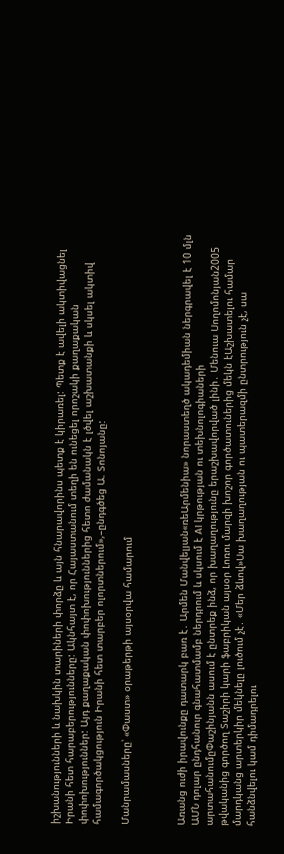իշխանությունների և նախկին տարիների փորձը և այն հնարավորինս պետք է կիրառել: Պետք է ավելի ակտիվացնել Իրանի հետ հարաբերությունները: Ակնհայտ է, որ Հայաստանում տեղի են ունեցել որոշակի քաղաքական փոփոխություններ: Այդ քաղաքական փոփոխություններից հետո ժամանակն է լծվել աշխատանքի և սկսել ակտիվ համագործակցություն Իրանի հետ տարբեր ոլորտներում»,–ընդգծեց Ա. Տոնոյանը:

Մանրամասները՝ «Փաստ» օրաթերթի այսօրվա համարում



Առանց ուժի իրավունքը դատարկ բառ է․ Արմեն Մանվելյան«ռեԱրմենիա» նորաստեղծ ակադեմիան ներգրավել է 10 մլն ԱՄՆ դոլար ընդհանուր գնահատմամբ ներդրում և սկսում է AI կրթության ու տեխնոլոգիաների արտահանումըՓաշինյանն ասում է ընտրեք ինձ, որ խաղաղությունը երաշխավորված լինի․ Մենուա Սողոմոնյան2005 թվականից գործող Տաշիրի կարի ֆաբրիկան այսօր Լոռու մարզի խոշոր գործատուներից մեկն էԱշխատելու համար մարդկանց արտերկիր մեկնելը լուծում չէ․ «Մեր ձևով»Սա խաղաղության ու պատերազմի ընտրություն չէ, սա հանձնվելու կամ դիմադրելու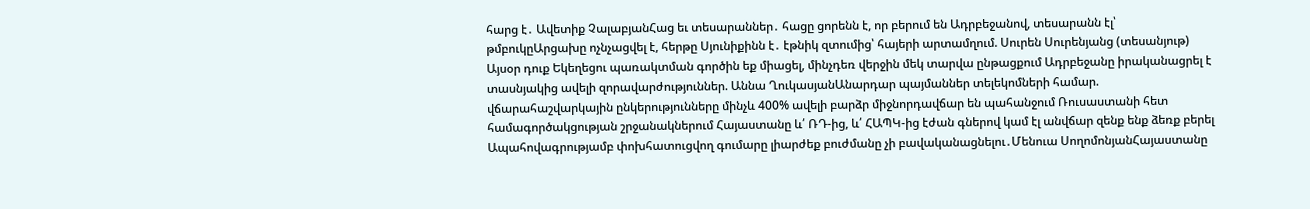հարց է․ Ավետիք ՉալաբյանՀաց եւ տեսարաններ․ հացը ցորենն է, որ բերում են Ադրբեջանով, տեսարանն էլ՝ թմբուկըԱրցախը ոչնչացվել է, հերթը Սյունիքինն է․ էթնիկ զտումից՝ հայերի արտամղում. Սուրեն Սուրենյանց (տեսանյութ) Այսօր դուք Եկեղեցու պառակտման գործին եք միացել, մինչդեռ վերջին մեկ տարվա ընթացքում Ադրբեջանը իրականացրել է տասնյակից ավելի զորավարժություններ. Աննա ՂուկասյանԱնարդար պայմաններ տելեկոմների համար. վճարահաշվարկային ընկերությունները մինչև 400% ավելի բարձր միջնորդավճար են պահանջում Ռուսաստանի հետ համագործակցության շրջանակներում Հայաստանը և՛ ՌԴ-ից, և՛ ՀԱՊԿ-ից էժան գներով կամ էլ անվճար զենք ենք ձեռք բերել Ապահովագրությամբ փոխհատուցվող գումարը լիարժեք բուժմանը չի բավականացնելու․Մենուա ՍողոմոնյանՀայաստանը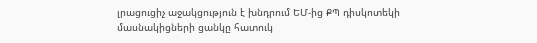լրացուցիչ աջակցություն է խնդրում ԵՄ-ից ՔՊ դիսկոտեկի մասնակիցների ցանկը հատուկ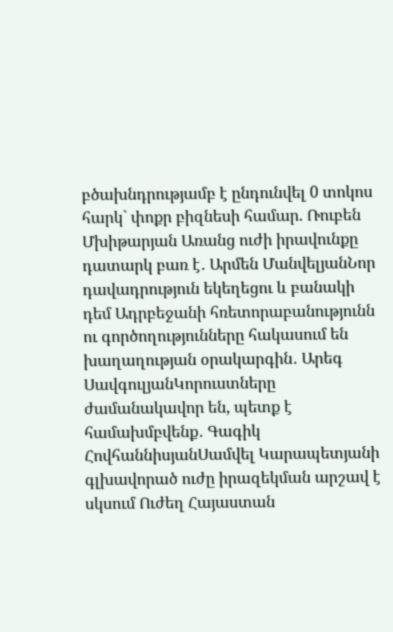բծախնդրությամբ է ընդունվել 0 տոկոս հարկ` փոքր բիզնեսի համար. Ռուբեն Մխիթարյան Առանց ուժի իրավունքը դատարկ բառ է․ Արմեն ՄանվելյանՆոր դավադրություն եկեղեցու և բանակի դեմ Ադրբեջանի հռետորաբանությունն ու գործողությունները հակասում են խաղաղության օրակարգին․ Արեգ ՍավգուլյանԿորուստները ժամանակավոր են, պետք է համախմբվենք․ Գագիկ ՀովհաննիսյանՍամվել Կարապետյանի գլխավորած ուժը իրազեկման արշավ է սկսում Ուժեղ Հայաստան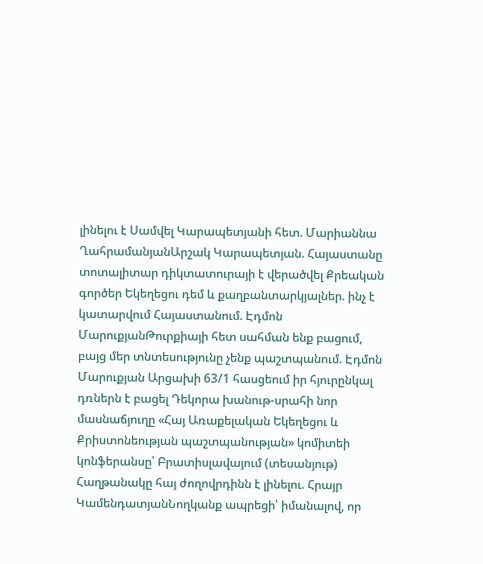լինելու է Սամվել Կարապետյանի հետ. Մարիաննա ՂահրամանյանԱրշակ Կարապետյան. Հայաստանը տոտալիտար դիկտատուրայի է վերածվել Քրեական գործեր Եկեղեցու դեմ և քաղբանտարկյալներ. ինչ է կատարվում Հայաստանում. Էդմոն ՄարուքյանԹուրքիայի հետ սահման ենք բացում, բայց մեր տնտեսությունը չենք պաշտպանում. Էդմոն Մարուքյան Արցախի 63/1 հասցեում իր հյուրընկալ դռներն է բացել Դեկորա խանութ-սրահի նոր մասնաճյուղը «Հայ Առաքելական Եկեղեցու և Քրիստոնեության պաշտպանության» կոմիտեի կոնֆերանսը՝ Բրատիսլավայում (տեսանյութ) Հաղթանակը հայ ժողովրդինն է լինելու. Հրայր ԿամենդատյանՆողկանք ապրեցի՝ իմանալով, որ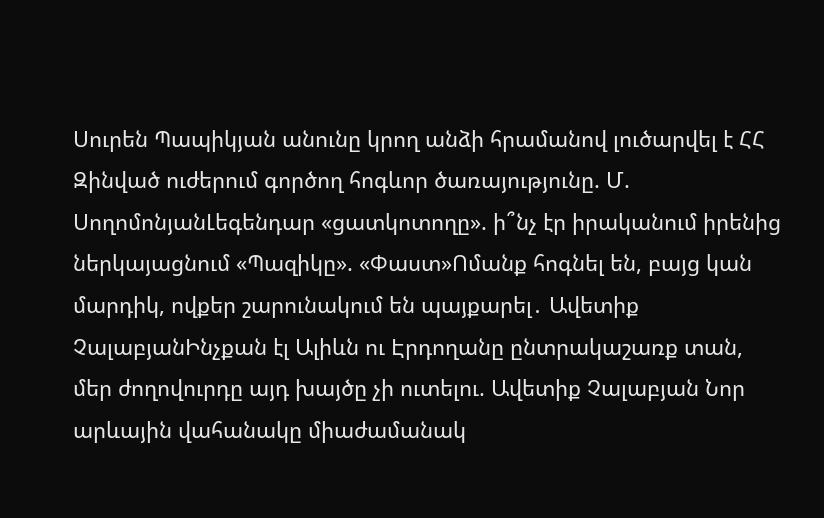Սուրեն Պապիկյան անունը կրող անձի հրամանով լուծարվել է ՀՀ Զինված ուժերում գործող հոգևոր ծառայությունը. Մ. ՍողոմոնյանԼեգենդար «ցատկոտողը». ի՞նչ էր իրականում իրենից ներկայացնում «Պազիկը». «Փաստ»Ոմանք հոգնել են, բայց կան մարդիկ, ովքեր շարունակում են պայքարել․ Ավետիք ՉալաբյանԻնչքան էլ Ալիևն ու Էրդողանը ընտրակաշառք տան, մեր ժողովուրդը այդ խայծը չի ուտելու. Ավետիք Չալաբյան Նոր արևային վահանակը միաժամանակ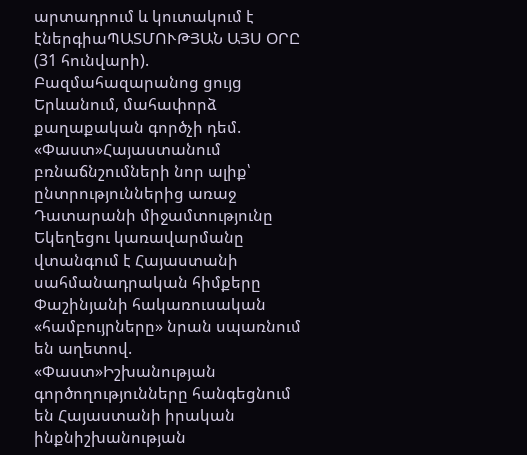արտադրում և կուտակում է էներգիաՊԱՏՄՈՒԹՅԱՆ ԱՅՍ ՕՐԸ (31 հունվարի). Բազմահազարանոց ցույց Երևանում, մահափորձ քաղաքական գործչի դեմ. «Փաստ»Հայաստանում բռնաճնշումների նոր ալիք՝ ընտրություններից առաջ Դատարանի միջամտությունը Եկեղեցու կառավարմանը վտանգում է Հայաստանի սահմանադրական հիմքերը Փաշինյանի հակառուսական «համբույրները» նրան սպառնում են աղետով. «Փաստ»Իշխանության գործողությունները հանգեցնում են Հայաստանի իրական ինքնիշխանության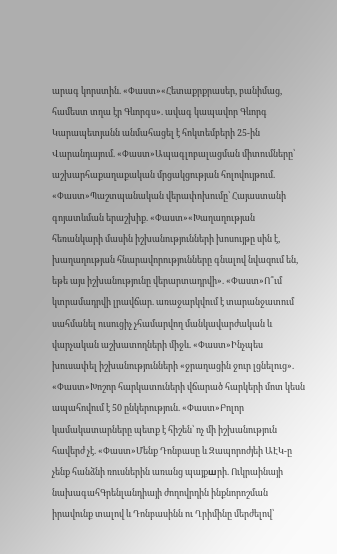արագ կորստին. «Փաստ»«Հետաքրքրասեր, բանիմաց, համեստ տղա էր Գևորգս». ավագ կապավոր Գևորգ Կարապետյանն անմահացել է հոկտեմբերի 25-ին Վարանդայում. «Փաստ»Ապագլոբալացման միտումները՝ աշխարհաքաղաքական մրցակցության հոլովույթում. «Փաստ»Պաշտպանական վերափոխումը՝ Հայաստանի գոյատևման երաշխիք. «Փաստ»«Խաղաղության հեռանկարի մասին իշխանությունների խոսույթը սին է, խաղաղության հնարավորությունները գնալով նվազում են, եթե այս իշխանությունը վերարտադրվի». «Փաստ»Ո՞ւմ կտրամադրվի լրավճար. առաջարկվում է տարանջատում սահմանել ուսուցիչ չհամարվող մանկավարժական և վարչական աշխատողների միջև. «Փաստ»Ինչպես խուսափել իշխանությունների «ջրաղացին ջուր լցնելուց». «Փաստ»Խոշոր հարկատուների վճարած հարկերի մոտ կեսն ապահովում է 50 ընկերություն. «Փաստ»Բոլոր կամակատարները պետք է հիշեն՝ ոչ մի իշխանություն հավերժ չէ. «Փաստ»Մենք Դոնբասը և Զապորոժյեի ԱԷԿ-ը չենք հանձնի ռուսներին առանց պայքшրի. Ուկրաինայի նախագահԳրենլանդիայի ժողովրդին ինքնորոշման իրավունք տալով և Դոնբասինն ու Ղրիմինը մերժելով՝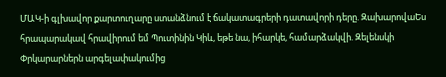ՄԱԿ-ի գլխավոր քարտուղարը ստանձնում է ճակատագրերի դատավորի դերը. ԶախարովաԵս հրապարակավ հրավիրում եմ Պուտինին Կիև, եթե նա, իհարկե, համարձակվի. Զելենսկի Փրկարարներն արգելափակումից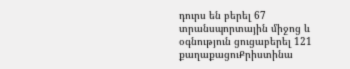դուրս են բերել 67 տրանսպորտային միջոց և օգնություն ցուցաբերել 121 քաղաքացուՔրիստինա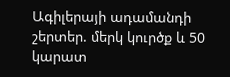Ագիլերայի ադամանդի շերտեր. մերկ կուրծք և 50 կարատ